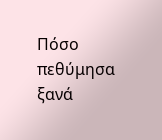Πόσο πεθύμησα ξανά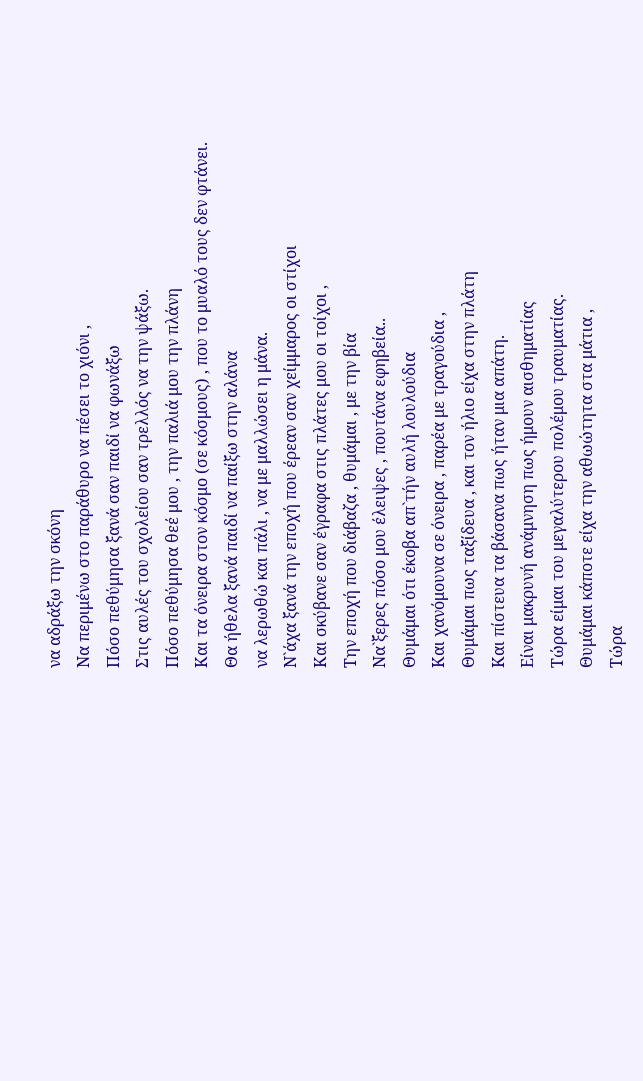να αδράξω την σκόνη
Να περιμένω στο παράθυρο να πέσει το χιόνι ,
Πόσο πεθύμησα ξανά σαν παιδί να φωνάξω
Στις αυλές του σχολείου σαν τρελλός να την ψάξω.
Πόσο πεθύμησα θεέ μου , την παλιά μου την πλάνη
Και τα όνειρα στον κόσμο (σε κόσμους) , που το μυαλό τους δεν φτάνει.
Θα ήθελα ξανά παιδί να παίξω στην αλάνα
να λερωθώ και πάλι , να με μαλλώσει η μάνα.
Ν`άχα ξανά την εποχή που έρεαν σαν χείμμαρος οι στίχοι
Και σκύβανε σαν έγραφα στις πλάτες μου οι τοίχοι ,
Την εποχή που διάβαζα , θυμάμαι , με την βία
Να`ξερες πόσο μου έλειψες , πουτάνα εφηβεία..
Θυμάμαι ότι έκοβα απ`τήν αυλή λουλούδια
Και χανόμουνα σε όνειρα , παρέα με τραγούδια ,
Θυμάμαι πως ταξίδευα , και τον ήλιο είχα στην πλάτη
Και πίστευα τα βάσανα πως ήταν μια απάτη.
Είναι μακρυνή ανάμνηση πως ήμουν αισθηματίας
Τώρα είμαι του μεγαλύτερου πολέμου τραυματίας.
Θυμάμαι κάποτε είχα την αθωώτητα στα μάτια ,
Τώρα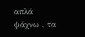απλά ψάχνω , τα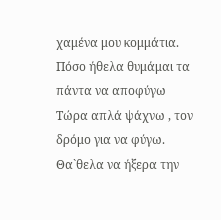χαμένα μου κομμάτια.
Πόσο ήθελα θυμάμαι τα πάντα να αποφύγω
Τώρα απλά ψάχνω , τον δρόμο για να φύγω.
Θα`θελα να ήξερα την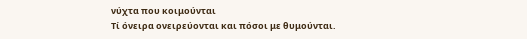νύχτα που κοιμούνται
Τί όνειρα ονειρεύονται και πόσοι με θυμούνται.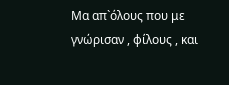Μα απ`όλους που με γνώρισαν , φίλους , και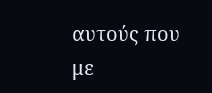αυτούς που με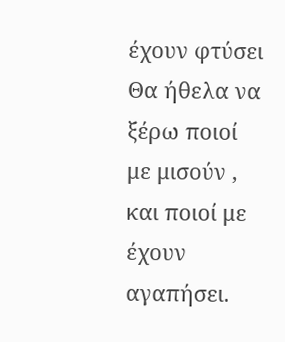έχουν φτύσει
Θα ήθελα να ξέρω ποιοί με μισούν , και ποιοί με έχουν αγαπήσει.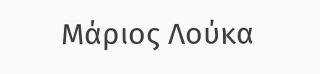Μάριος Λούκα